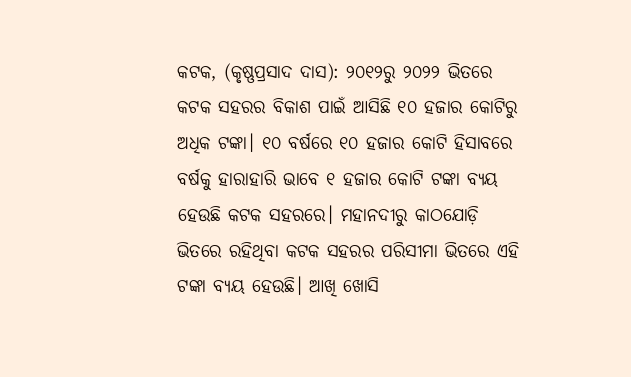କଟକ, (କୃଷ୍ଣପ୍ରସାଦ ଦାସ): ୨୦୧୨ରୁ ୨୦୨୨ ଭିତରେ କଟକ ସହରର ବିକାଶ ପାଇଁ ଆସିଛି ୧୦ ହଜାର କୋଟିରୁ ଅଧିକ ଟଙ୍କା। ୧୦ ବର୍ଷରେ ୧୦ ହଜାର କୋଟି ହିସାବରେ ବର୍ଷକୁ ହାରାହାରି ଭାବେ ୧ ହଜାର କୋଟି ଟଙ୍କା ବ୍ୟୟ ହେଉଛି କଟକ ସହରରେ। ମହାନଦୀରୁ କାଠଯୋଡ଼ି ଭିତରେ ରହିଥିବା କଟକ ସହରର ପରିସୀମା ଭିତରେ ଏହି ଟଙ୍କା ବ୍ୟୟ ହେଉଛି। ଆଖି ଖୋସି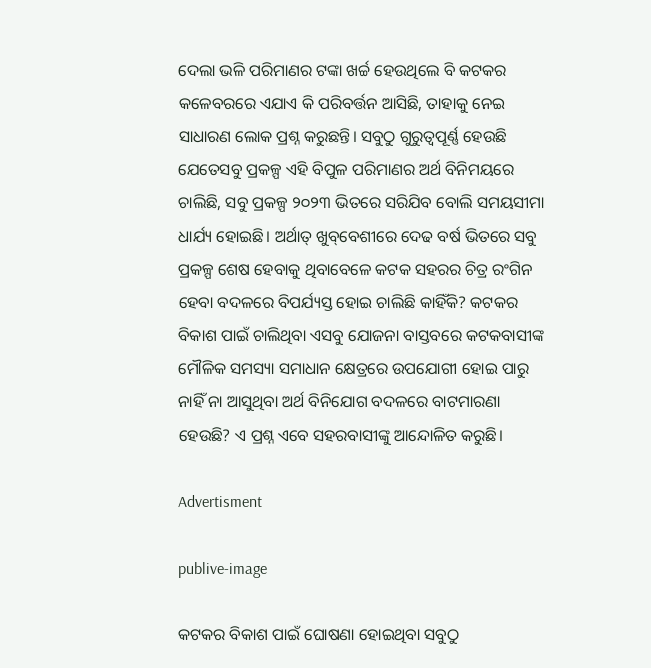ଦେଲା ଭଳି ପରିମାଣର ଟଙ୍କା ଖର୍ଚ୍ଚ ହେଉଥିଲେ ବି କଟକର କଳେବରରେ ଏଯାଏ କି ପରିବର୍ତ୍ତନ ଆସିଛି, ତାହାକୁ ନେଇ ସାଧାରଣ ଲୋକ ପ୍ରଶ୍ନ କରୁଛନ୍ତି। ସବୁଠୁ ଗୁରୁତ୍ବପୂର୍ଣ୍ଣ ହେଉଛି ଯେତେସବୁ ପ୍ରକଳ୍ପ ଏହି ବିପୁଳ ପରିମାଣର ଅର୍ଥ ବିନିମୟରେ ଚାଲିଛି, ସବୁ ପ୍ରକଳ୍ପ ୨୦୨୩ ଭିତରେ ସରିଯିବ ବୋଲି ସମୟସୀମା ଧାର୍ଯ୍ୟ ହୋଇଛି। ଅର୍ଥାତ୍‌ ଖୁବ୍‌ବେଶୀରେ ଦେଢ ବର୍ଷ ଭିତରେ ସବୁ ପ୍ରକଳ୍ପ ଶେଷ ହେବାକୁ ଥିବାବେଳେ କଟକ ସହରର ଚିତ୍ର ରଂଗିନ ହେବା ବଦଳରେ ବିପର୍ଯ୍ୟସ୍ତ ହୋଇ ଚାଲିଛି କାହିଁକି? କଟକର ବିକାଶ ପାଇଁ ଚାଲିଥିବା ଏସବୁ ଯୋଜନା ବାସ୍ତବରେ କଟକବାସୀଙ୍କ ମୌଳିକ ସମସ୍ୟା ସମାଧାନ କ୍ଷେତ୍ରରେ ଉପଯୋଗୀ ହୋଇ ପାରୁ ନାହିଁ ନା ଆସୁଥିବା ଅର୍ଥ ବିନିଯୋଗ ବଦଳରେ ବାଟମାରଣା ହେଉଛି? ଏ ପ୍ରଶ୍ନ ଏବେ ସହରବାସୀଙ୍କୁ ଆନ୍ଦୋଳିତ କରୁଛି।

Advertisment

publive-image

କଟକର ବିକାଶ ପାଇଁ ଘୋଷଣା ହୋଇଥିବା ସବୁଠୁ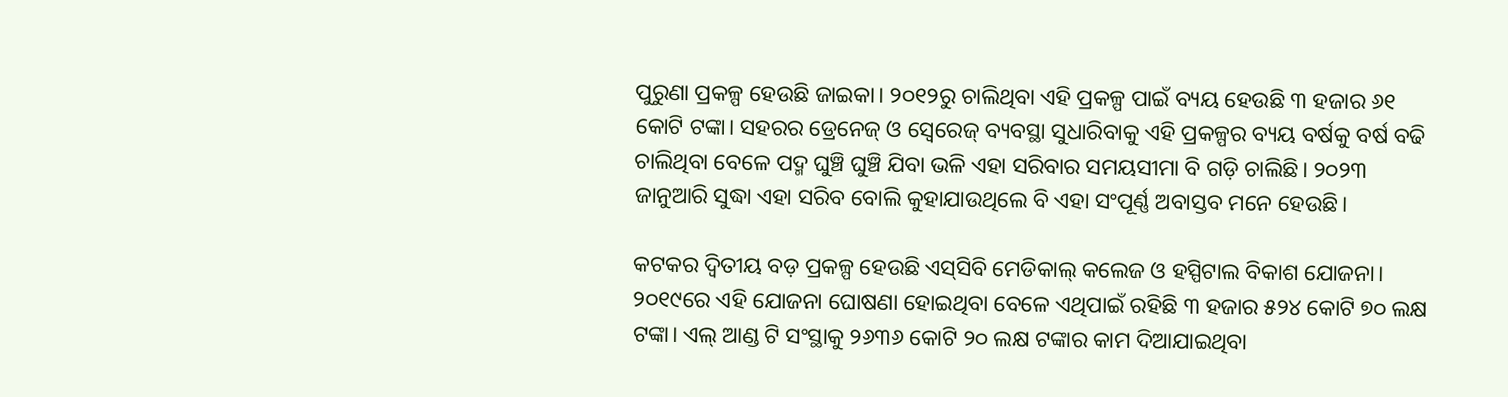ପୁରୁଣା ପ୍ରକଳ୍ପ ହେଉଛି ଜାଇକା। ୨୦୧୨ରୁ ଚାଲିଥିବା ଏହି ପ୍ରକଳ୍ପ ପାଇଁ ବ୍ୟୟ ହେଉଛି ୩ ହଜାର ୬୧ କୋଟି ଟଙ୍କା। ସହରର ଡ୍ରେନେଜ୍ ଓ ସ୍ବେରେଜ୍ ବ୍ୟବସ୍ଥା ସୁଧାରିବାକୁ ଏହି ପ୍ରକଳ୍ପର ବ୍ୟୟ ବର୍ଷକୁ ବର୍ଷ ବଢି ଚାଲିଥିବା ବେଳେ ପଦ୍ମ ଘୁଞ୍ଚି ଘୁଞ୍ଚି ଯିବା ଭଳି ଏହା ସରିବାର ସମୟସୀମା ବି ଗଡ଼ି ଚାଲିଛି। ୨୦୨୩ ଜାନୁଆରି ସୁଦ୍ଧା ଏହା ସରିବ ବୋଲି କୁହାଯାଉଥିଲେ ବି ଏହା ସଂପୂର୍ଣ୍ଣ ଅବାସ୍ତବ ମନେ ହେଉଛି।

କଟକର ଦ୍ବିତୀୟ ବଡ଼ ପ୍ରକଳ୍ପ ହେଉଛି ଏସ୍‌ସିବି ମେଡିକାଲ୍ କଲେଜ ଓ ହସ୍ପିଟାଲ ବିକାଶ ଯୋଜନା। ୨୦୧୯ରେ ଏହି ଯୋଜନା ଘୋଷଣା ହୋଇଥିବା ବେଳେ ଏଥିପାଇଁ ରହିଛି ୩ ହଜାର ୫୨୪ କୋଟି ୭୦ ଲକ୍ଷ ଟଙ୍କା। ଏଲ୍‌ ଆଣ୍ଡ ଟି ସଂସ୍ଥାକୁ ୨୬୩୬ କୋଟି ୨୦ ଲକ୍ଷ ଟଙ୍କାର କାମ ଦିଆଯାଇଥିବା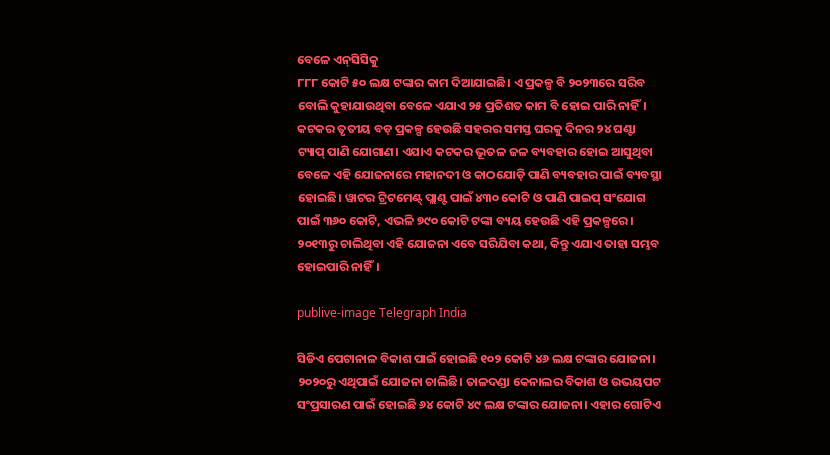ବେଳେ ଏନ୍‌ସିସିକୁ
୮୮୮ କୋଟି ୫୦ ଲକ୍ଷ ଟଙ୍କାର କାମ ଦିଆଯାଇଛି। ଏ ପ୍ରକଳ୍ପ ବି ୨୦୨୩ରେ ସରିବ ବୋଲି କୁହାଯାଉଥିବା ବେଳେ ଏଯାଏ ୨୫ ପ୍ରତିଶତ କାମ ବି ହୋଇ ପାରି ନାହିଁ।
କଟକର ତୃତୀୟ ବଡ଼ ପ୍ରକଳ୍ପ ହେଉଛି ସହରର ସମସ୍ତ ଘରକୁ ଦିନର ୨୪ ଘଣ୍ଟା ଟ୍ୟାପ୍ ପାଣି ଯୋଗାଣ। ଏଯାଏ କଟକର ଭୂତଳ ଜଳ ବ୍ୟବହାର ହୋଇ ଆସୁଥିବା ବେଳେ ଏହି ଯୋଜନାରେ ମହାନଦୀ ଓ କାଠଯୋଡ଼ି ପାଣି ବ୍ୟବହାର ପାଇଁ ବ୍ୟବସ୍ଥା ହୋଇଛି। ୱାଟର ଟ୍ରିଟମେଣ୍ଟ୍ ପ୍ଲାଣ୍ଟ ପାଇଁ ୪୩୦ କୋଟି ଓ ପାଣି ପାଇପ୍ ସଂଯୋଗ ପାଇଁ ୩୬୦ କୋଟି, ଏଭଳି ୭୯୦ କୋଟି ଟଙ୍କା ବ୍ୟୟ ହେଉଛି ଏହି ପ୍ରକଳ୍ପରେ। ୨୦୧୩ରୁ ଚାଲିଥିବା ଏହି ଯୋଜନା ଏବେ ସରିଯିବା କଥା, କିନ୍ତୁ ଏଯାଏ ତାହା ସମ୍ଭବ ହୋଇପାରି ନାହିଁ।

publive-image Telegraph India

ସିଡିଏ ପେଟାନାଳ ବିକାଶ ପାଇଁ ହୋଇଛି ୧୦୨ ‌କୋଟି ୪୬ ଲକ୍ଷ ଟଙ୍କାର ଯୋଜନା। ୨୦୨୦ରୁ ଏଥିପାଇଁ ଯୋଜନା ଚାଲିଛି। ତାଳଦଣ୍ଡା କେନାଲର ବିକାଶ ଓ ଉଭୟପଟ ସଂପ୍ରସାରଣ ପାଇଁ ହୋଇଛି ୬୪ କୋଟି ୪୯ ଲକ୍ଷ ଟଙ୍କାର ଯୋଜନା। ଏହାର ଗୋଟିଏ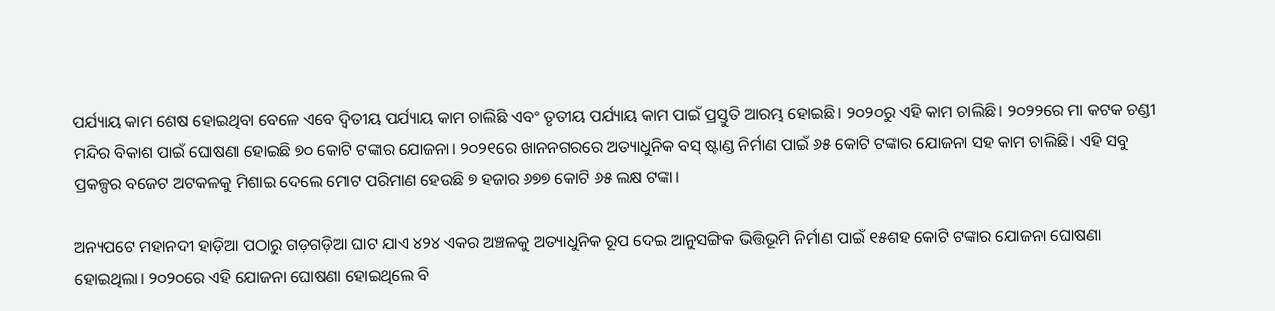ପର୍ଯ୍ୟାୟ କାମ ଶେଷ ହୋଇଥିବା ବେଳେ ଏବେ ଦ୍ବିତୀୟ ପର୍ଯ୍ୟାୟ କାମ ଚାଲିଛି ଏବଂ ତୃତୀୟ ପର୍ଯ୍ୟାୟ କାମ ପାଇଁ ପ୍ରସ୍ତୁତି ଆରମ୍ଭ ହୋଇଛି। ୨୦୨୦ରୁ ଏହି କାମ ଚାଲିଛି। ୨୦୨୨ରେ ମା କଟକ ଚଣ୍ଡୀ ମନ୍ଦିର ବିକାଶ ପାଇଁ ଘୋଷଣା ହୋଇଛି ୭୦ କୋଟି ଟଙ୍କାର ଯୋଜନା। ୨୦୨୧ରେ ଖାନନଗରରେ ଅତ୍ୟାଧୁନିକ ବସ୍ ଷ୍ଟାଣ୍ଡ ନିର୍ମାଣ ପାଇଁ ୬୫ କୋଟି ଟଙ୍କାର‌ ଯୋଜନା ସହ କାମ ଚାଲିଛି। ଏହି ସବୁ ପ୍ରକଳ୍ପର ବଜେଟ ଅଟକଳକୁ ମିଶାଇ ଦେଲେ ମୋଟ ପରିମାଣ ହେଉଛି ୭ ହଜାର ୬୭୭ କୋଟି ୬୫ ଲକ୍ଷ ଟଙ୍କା।

ଅନ୍ୟପଟେ ମହାନଦୀ ହାଡ଼ିଆ ପଠାରୁ ଗଡ଼ଗଡ଼ିଆ ଘାଟ ଯାଏ ୪୨୪ ଏକର ଅଞ୍ଚଳକୁ ଅତ୍ୟାଧୁନିକ ରୂପ ଦେଇ ଆନୁସଙ୍ଗିକ ଭିତ୍ତିଭୂମି ନିର୍ମାଣ ପାଇଁ ୧୫ଶହ କୋଟି ଟଙ୍କାର ଯୋଜନା ଘୋଷଣା ହୋଇଥିଲା। ୨୦୨୦ରେ ଏହି ଯୋଜନା ଘୋଷଣା ହୋଇଥିଲେ ବି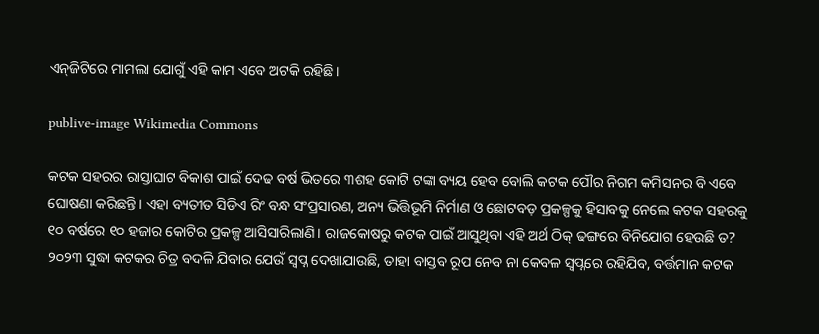ଏନ୍‌ଜିଟିରେ ମାମଲା ଯୋଗୁଁ ଏହି କାମ ଏବେ ଅଟକି ରହିଛି।

publive-image Wikimedia Commons

କଟକ ସହରର ରାସ୍ତାଘାଟ ବିକାଶ ପାଇଁ ଦେଢ ବର୍ଷ ଭିତରେ ୩ଶହ କୋଟି ଟଙ୍କା ବ୍ୟୟ ହେବ ବୋଲି କଟକ ପୌର ନିଗମ କମିସନର ବି ‌ଏବେ ଘୋଷଣା କରିଛନ୍ତି। ଏହା ବ୍ୟତୀତ ସିଡିଏ ରିଂ ବନ୍ଧ ସଂପ୍ରସାରଣ, ଅନ୍ୟ ଭିତ୍ତିଭୂମି ନିର୍ମାଣ ଓ ଛୋଟବଡ଼ ପ୍ରକଳ୍ପକୁ ହିସାବକୁ ନେଲେ କଟକ ସହରକୁ ୧୦ ବର୍ଷରେ ୧୦ ହଜାର କୋଟିର ପ୍ରକଳ୍ପ ଆସିସାରିଲାଣି। ରାଜକୋଷରୁ କଟକ ପାଇଁ ଆସୁଥିବା ଏହି ଅର୍ଥ ଠିକ୍ ଢଙ୍ଗରେ ବିନିଯୋଗ ହେଉଛି ତ? ୨୦୨୩ ସୁଦ୍ଧା କଟକର ଚିତ୍ର ବଦଳି ଯିବାର ଯେଉଁ ସ୍ବପ୍ନ ଦେଖାଯାଉଛି, ତାହା ବାସ୍ତବ ରୂପ ‌ନେବ ନା କେବଳ ସ୍ବପ୍ନରେ ରହିଯିବ, ବର୍ତ୍ତମାନ କଟକ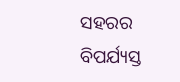ସହରର ବିପର୍ଯ୍ୟସ୍ତ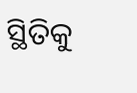ସ୍ଥିତିକୁ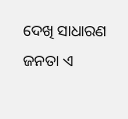ଦେଖି ସାଧାରଣ ଜନତା ଏ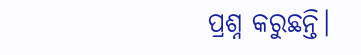ପ୍ରଶ୍ନ କରୁଛନ୍ତି।